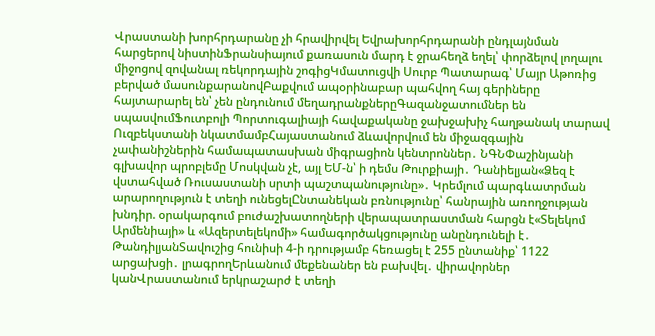Վրաստանի խորհրդարանը չի հրավիրվել Եվրախորհրդարանի ընդլայնման հարցերով նիստինՖրանսիայում քառասուն մարդ է ջրահեղձ եղել՝ փորձելով լողալու միջոցով զովանալ ռեկորդային շոգիցԿմատուցվի Սուրբ Պատարագ՝ Մայր Աթոռից բերված մասունքարանովԲաքվում ապօրինաբար պահվող հայ գերիները հայտարարել են՝ չեն ընդունում մեղադրանքներըԳազանջատումներ են սպասվումՖուտբոլի Պորտուգալիայի հավաքականը ջախջախիչ հաղթանակ տարավ Ուզբեկստանի նկատմամբՀայաստանում ձևավորվում են միջազգային չափանիշներին համապատասխան միգրացիոն կենտրոններ․ ՆԳՆՓաշինյանի գլխավոր պրոբլեմը Մոսկվան չէ, այլ ԵՄ-ն՝ ի դեմս Թուրքիայի․ Դանիելյան«Ձեզ է վստահված Ռուսաստանի սրտի պաշտպանությունը»․ Կրեմլում պարգևատրման արարողություն է տեղի ունեցելԸնտանեկան բռնությունը՝ հանրային առողջության խնդիր. օրակարգում բուժաշխատողների վերապատրաստման հարցն է«Տելեկոմ Արմենիայի» և «Ազերտելեկոմի» համագործակցությունը անընդունելի է․ ԹանդիլյանՏավուշից հունիսի 4-ի դրությամբ հեռացել է 255 ընտանիք՝ 1122 արցախցի․ լրագրողԵրևանում մեքենաներ են բախվել․ վիրավորներ կանՎրաստանում երկրաշարժ է տեղի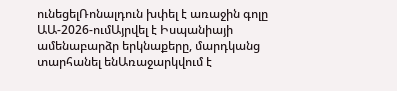ունեցելՌոնալդուն խփել է առաջին գոլը ԱԱ-2026-ումԱյրվել է Իսպանիայի ամենաբարձր երկնաքերը, մարդկանց տարհանել ենԱռաջարկվում է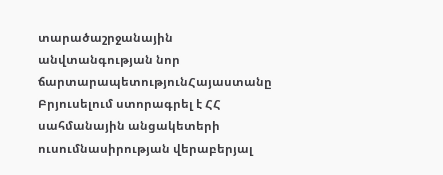տարածաշրջանային անվտանգության նոր ճարտարապետությունՀայաստանը Բրյուսելում ստորագրել է ՀՀ սահմանային անցակետերի ուսումնասիրության վերաբերյալ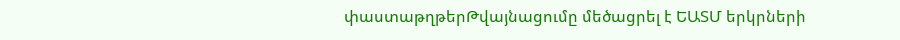փաստաթղթերԹվայնացումը մեծացրել է ԵԱՏՄ երկրների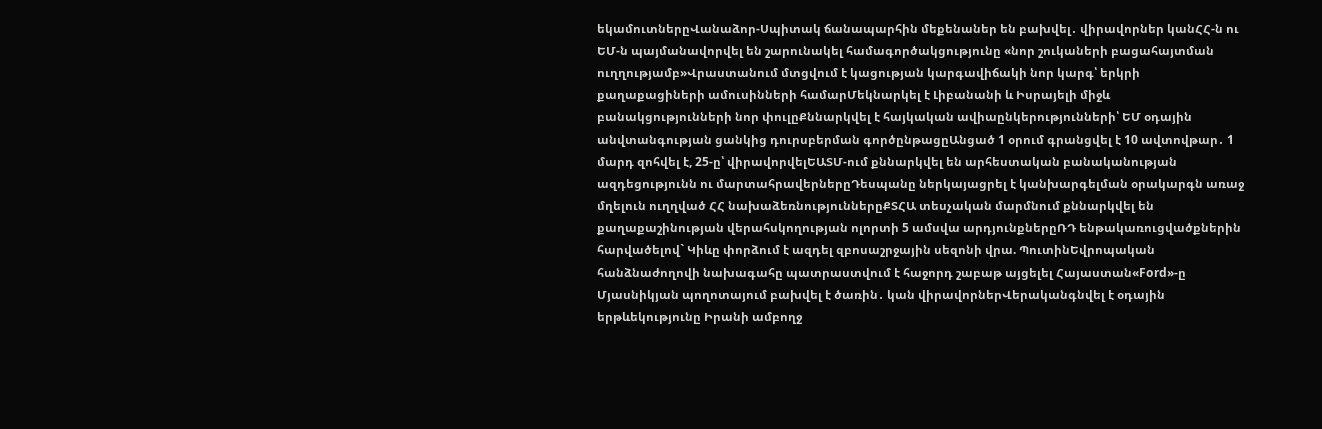եկամուտներըՎանաձոր-Սպիտակ ճանապարհին մեքենաներ են բախվել․ վիրավորներ կանՀՀ-ն ու ԵՄ-ն պայմանավորվել են շարունակել համագործակցությունը «նոր շուկաների բացահայտման ուղղությամբ»Վրաստանում մտցվում է կացության կարգավիճակի նոր կարգ՝ երկրի քաղաքացիների ամուսինների համարՄեկնարկել է Լիբանանի և Իսրայելի միջև բանակցությունների նոր փուլըՔննարկվել է հայկական ավիաընկերությունների՝ ԵՄ օդային անվտանգության ցանկից դուրսբերման գործընթացըԱնցած 1 օրում գրանցվել է 10 ավտովթար․ 1 մարդ զոհվել է, 25-ը՝ վիրավորվելԵԱՏՄ-ում քննարկվել են արհեստական բանականության ազդեցությունն ու մարտահրավերներըԴեսպանը ներկայացրել է կանխարգելման օրակարգն առաջ մղելուն ուղղված ՀՀ նախաձեռնություններըՔՏՀԱ տեսչական մարմնում քննարկվել են քաղաքաշինության վերահսկողության ոլորտի 5 ամսվա արդյունքներըՌԴ ենթակառուցվածքներին հարվածելով` Կիևը փորձում է ազդել զբոսաշրջային սեզոնի վրա. ՊուտինԵվրոպական հանձնաժողովի նախագահը պատրաստվում է հաջորդ շաբաթ այցելել Հայաստան«Ford»-ը Մյասնիկյան պողոտայում բախվել է ծառին․ կան վիրավորներՎերականգնվել է օդային երթևեկությունը Իրանի ամբողջ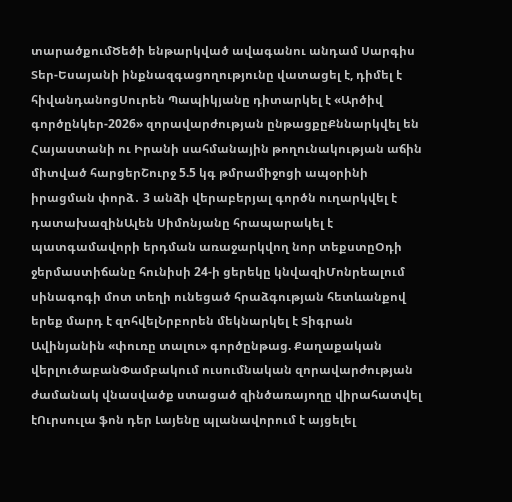տարածքումԾեծի ենթարկված ավագանու անդամ Սարգիս Տեր-Եսայանի ինքնազգացողությունը վատացել է, դիմել է հիվանդանոցՍուրեն Պապիկյանը դիտարկել է «Արծիվ գործընկեր-2026» զորավարժության ընթացքըՔննարկվել են Հայաստանի ու Իրանի սահմանային թողունակության աճին միտված հարցերՇուրջ 5.5 կգ թմրամիջոցի ապօրինի իրացման փորձ․ 3 անձի վերաբերյալ գործն ուղարկվել է դատախազինԱլեն Սիմոնյանը հրապարակել է պատգամավորի երդման առաջարկվող նոր տեքստըՕդի ջերմաստիճանը հունիսի 24-ի ցերեկը կնվազիՄոնրեալում սինագոգի մոտ տեղի ունեցած հրաձգության հետևանքով երեք մարդ է զոհվելՆրբորեն մեկնարկել է Տիգրան Ավինյանին «փուռը տալու» գործընթաց. Քաղաքական վերլուծաբանՓամբակում ուսումնական զորավարժության ժամանակ վնասվածք ստացած զինծառայողը վիրահատվել էՈւրսուլա ֆոն դեր Լայենը պլանավորում է այցելել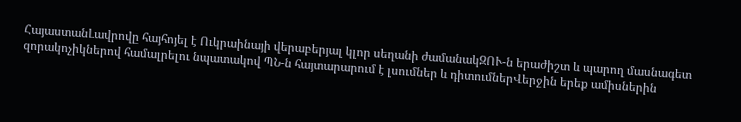ՀայաստանԼավրովը հայհոյել է Ուկրաինայի վերաբերյալ կլոր սեղանի ժամանակԶՈՒ-ն երաժիշտ և պարող մասնագետ զորակոչիկներով համալրելու նպատակով ՊՆ-ն հայտարարում է լսումներ և դիտումներՎերջին երեք ամիսներին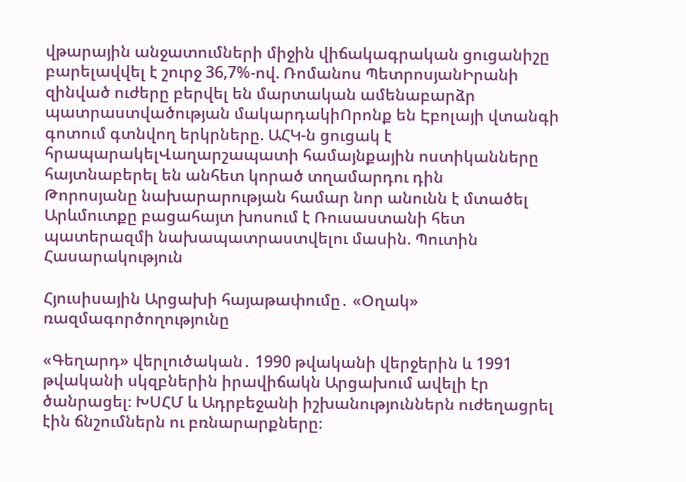վթարային անջատումների միջին վիճակագրական ցուցանիշը բարելավվել է շուրջ 36,7%-ով. Ռոմանոս ՊետրոսյանԻրանի զինված ուժերը բերվել են մարտական ամենաբարձր պատրաստվածության մակարդակիՈրոնք են Էբոլայի վտանգի գոտում գտնվող երկրները. ԱՀԿ-ն ցուցակ է հրապարակելՎաղարշապատի համայնքային ոստիկանները հայտնաբերել են անհետ կորած տղամարդու դին
Թորոսյանը նախարարության համար նոր անունն է մտածել
Արևմուտքը բացահայտ խոսում է Ռուսաստանի հետ պատերազմի նախապատրաստվելու մասին. Պուտին
Հասարակություն

Հյուսիսային Արցախի հայաթափումը․ «Օղակ» ռազմագործողությունը

«Գեղարդ» վերլուծական․ 1990 թվականի վերջերին և 1991 թվականի սկզբներին իրավիճակն Արցախում ավելի էր ծանրացել։ ԽՍՀՄ և Ադրբեջանի իշխանություններն ուժեղացրել էին ճնշումներն ու բռնարարքները։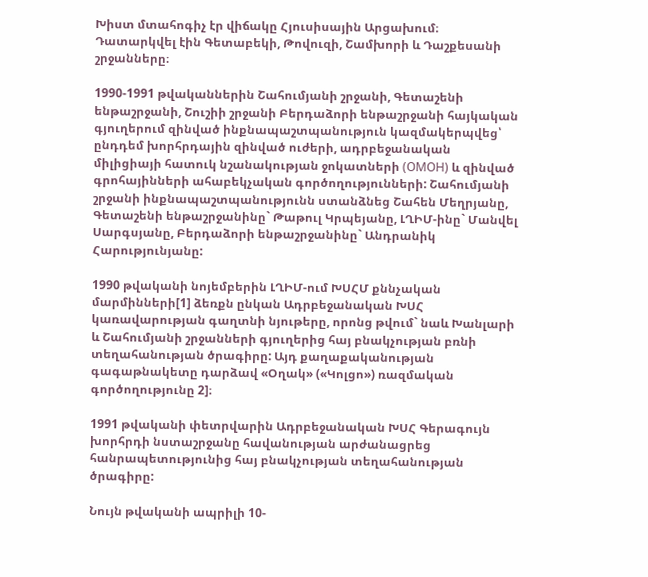Խիստ մտահոգիչ էր վիճակը Հյուսիսային Արցախում։ Դատարկվել էին Գետաբեկի, Թովուզի, Շամխորի և Դաշքեսանի շրջանները։

1990-1991 թվականներին Շահումյանի շրջանի, Գետաշենի ենթաշրջանի, Շուշիի շրջանի Բերդաձորի ենթաշրջանի հայկական գյուղերում զինված ինքնապաշտպանություն կազմակերպվեց՝ ընդդեմ խորհրդային զինված ուժերի, ադրբեջանական միլիցիայի հատուկ նշանակության ջոկատների (ОМОН) և զինված գրոհայինների ահաբեկչական գործողությունների: Շահումյանի շրջանի ինքնապաշտպանությունն ստանձնեց Շահեն Մեղրյանը, Գետաշենի ենթաշրջանինը` Թաթուլ Կրպեյանը, ԼՂԻՄ-ինը` Մանվել Սարգսյանը, Բերդաձորի ենթաշրջանինը` Անդրանիկ Հարությունյանը:

1990 թվականի նոյեմբերին ԼՂԻՄ-ում ԽՍՀՄ քննչական մարմինների[1] ձեռքն ընկան Ադրբեջանական ԽՍՀ կառավարության գաղտնի նյութերը, որոնց թվում` նաև Խանլարի և Շահումյանի շրջանների գյուղերից հայ բնակչության բռնի տեղահանության ծրագիրը: Այդ քաղաքականության գագաթնակետը դարձավ «Օղակ» («Կոլցո») ռազմական գործողությունը 2]։

1991 թվականի փետրվարին Ադրբեջանական ԽՍՀ Գերագույն խորհրդի նստաշրջանը հավանության արժանացրեց հանրապետությունից հայ բնակչության տեղահանության ծրագիրը:

Նույն թվականի ապրիլի 10-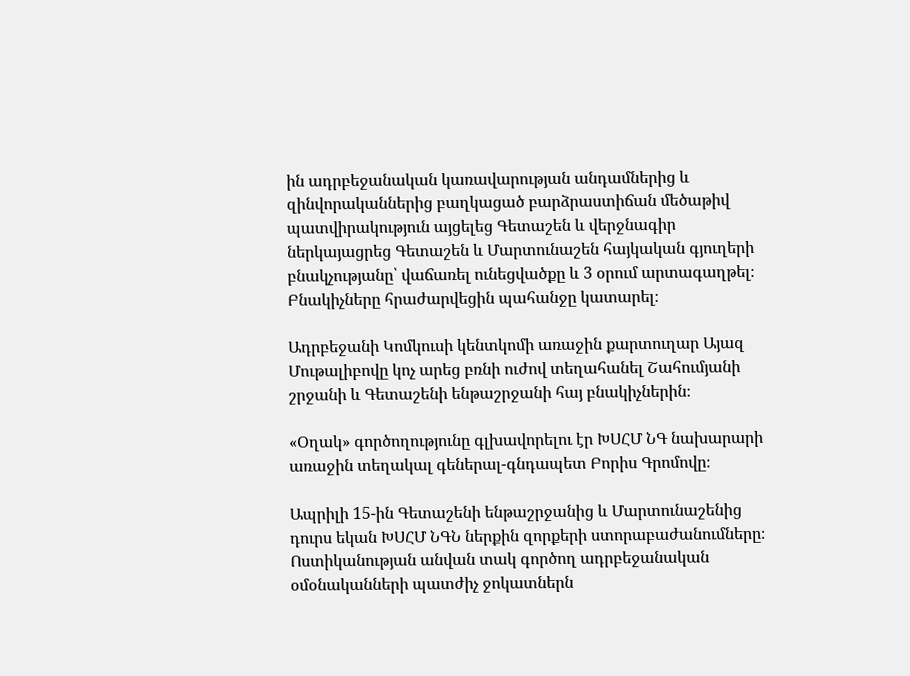ին ադրբեջանական կառավարության անդամներից և զինվորականներից բաղկացած բարձրաստիճան մեծաթիվ պատվիրակություն այցելեց Գետաշեն և վերջնագիր ներկայացրեց Գետաշեն և Մարտունաշեն հայկական գյուղերի բնակչությանը՝ վաճառել ունեցվածքը և 3 օրում արտագաղթել։ Բնակիչները հրաժարվեցին պահանջը կատարել։

Ադրբեջանի Կոմկուսի կենտկոմի առաջին քարտուղար Այազ Մութալիբովը կոչ արեց բռնի ուժով տեղահանել Շահումյանի շրջանի և Գետաշենի ենթաշրջանի հայ բնակիչներին։

«Օղակ» գործողությունը գլխավորելու էր ԽՍՀՄ ՆԳ նախարարի առաջին տեղակալ գեներալ-գնդապետ Բորիս Գրոմովը։

Ապրիլի 15-ին Գետաշենի ենթաշրջանից և Մարտունաշենից դուրս եկան ԽՍՀՄ ՆԳՆ ներքին զորքերի ստորաբաժանումները։ Ոստիկանության անվան տակ գործող ադրբեջանական օմօնականների պատժիչ ջոկատներն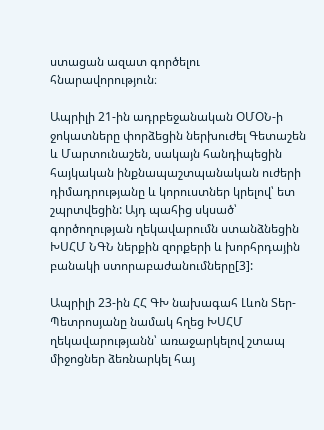ստացան ազատ գործելու հնարավորություն։

Ապրիլի 21-ին ադրբեջանական ՕՄՕՆ-ի ջոկատները փորձեցին ներխուժել Գետաշեն և Մարտունաշեն, սակայն հանդիպեցին հայկական ինքնապաշտպանական ուժերի դիմադրությանը և կորուստներ կրելով՝ ետ շպրտվեցին: Այդ պահից սկսած՝ գործողության ղեկավարումն ստանձնեցին ԽՍՀՄ ՆԳՆ ներքին զորքերի և խորհրդային բանակի ստորաբաժանումները[3]:

Ապրիլի 23-ին ՀՀ ԳԽ նախագահ Լևոն Տեր-Պետրոսյանը նամակ հղեց ԽՍՀՄ ղեկավարությանն՝ առաջարկելով շտապ միջոցներ ձեռնարկել հայ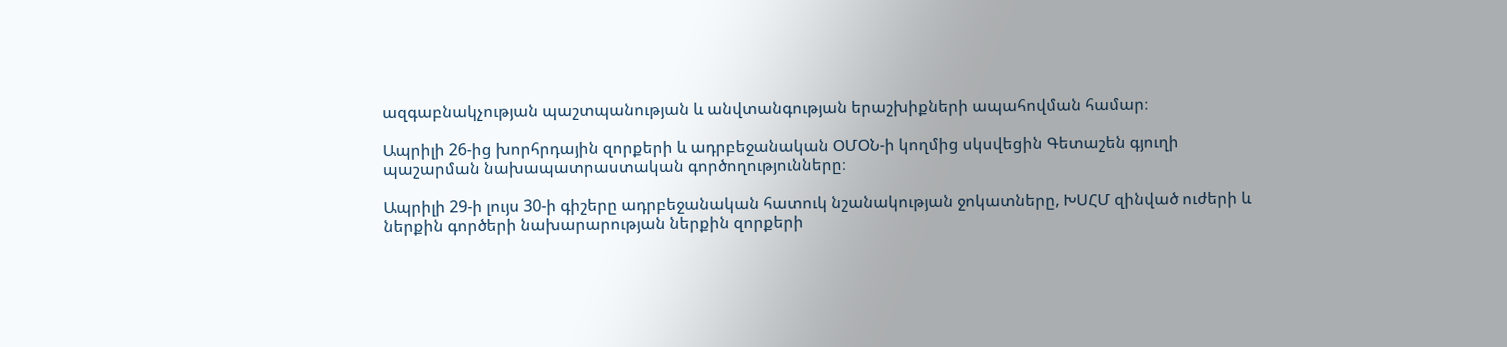ազգաբնակչության պաշտպանության և անվտանգության երաշխիքների ապահովման համար։

Ապրիլի 26-ից խորհրդային զորքերի և ադրբեջանական ՕՄՕՆ-ի կողմից սկսվեցին Գետաշեն գյուղի պաշարման նախապատրաստական գործողությունները։

Ապրիլի 29-ի լույս 30-ի գիշերը ադրբեջանական հատուկ նշանակության ջոկատները, ԽՍՀՄ զինված ուժերի և ներքին գործերի նախարարության ներքին զորքերի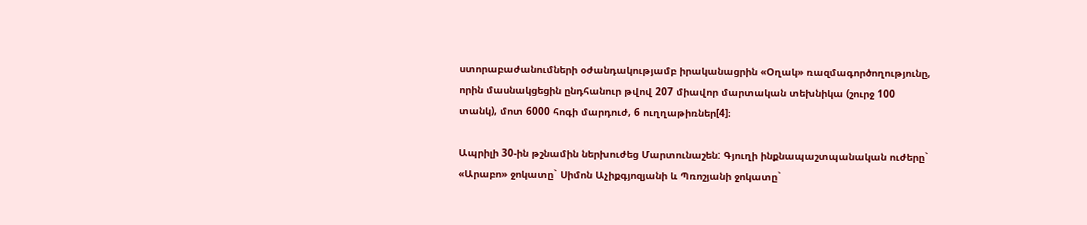ստորաբաժանումների օժանդակությամբ իրականացրին «Օղակ» ռազմագործողությունը, որին մասնակցեցին ընդհանուր թվով 207 միավոր մարտական տեխնիկա (շուրջ 100 տանկ), մոտ 6000 հոգի մարդուժ, 6 ուղղաթիռներ[4]։

Ապրիլի 30-ին թշնամին ներխուժեց Մարտունաշեն: Գյուղի ինքնապաշտպանական ուժերը` «Արաբո» ջոկատը` Սիմոն Աչիքգյոզյանի և Պռոշյանի ջոկատը`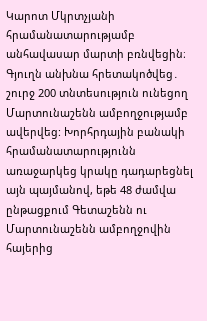Կարոտ Մկրտչյանի հրամանատարությամբ անհավասար մարտի բռնվեցին։ Գյուղն անխնա հրետակոծվեց․ շուրջ 200 տնտեսություն ունեցող Մարտունաշենն ամբողջությամբ ավերվեց: Խորհրդային բանակի հրամանատարությունն առաջարկեց կրակը դադարեցնել այն պայմանով, եթե 48 ժամվա ընթացքում Գետաշենն ու Մարտունաշենն ամբողջովին հայերից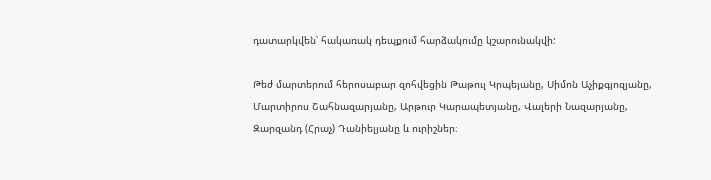դատարկվեն՝ հակառակ դեպքում հարձակումը կշարունակվի:

Թեժ մարտերում հերոսաբար զոհվեցին Թաթուլ Կրպեյանը, Սիմոն Աչիքգյոզյանը, Մարտիրոս Շահնազարյանը, Արթուր Կարապետյանը, Վալերի Նազարյանը, Զարզանդ (Հրաչ) Դանիելյանը և ուրիշներ։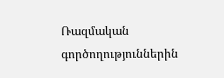Ռազմական գործողություններին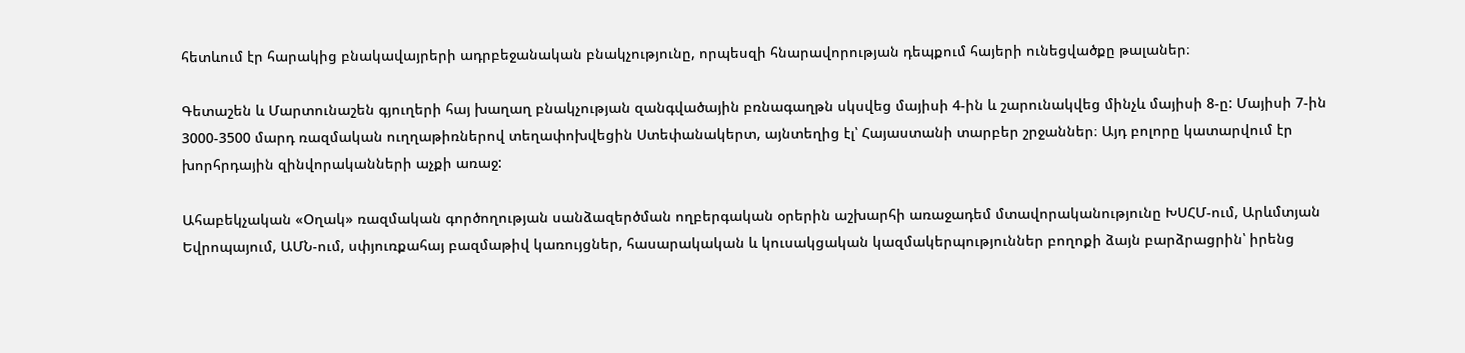հետևում էր հարակից բնակավայրերի ադրբեջանական բնակչությունը, որպեսզի հնարավորության դեպքում հայերի ունեցվածքը թալաներ։

Գետաշեն և Մարտունաշեն գյուղերի հայ խաղաղ բնակչության զանգվածային բռնագաղթն սկսվեց մայիսի 4-ին և շարունակվեց մինչև մայիսի 8-ը: Մայիսի 7-ին 3000-3500 մարդ ռազմական ուղղաթիռներով տեղափոխվեցին Ստեփանակերտ, այնտեղից էլ՝ Հայաստանի տարբեր շրջաններ։ Այդ բոլորը կատարվում էր խորհրդային զինվորականների աչքի առաջ:

Ահաբեկչական «Օղակ» ռազմական գործողության սանձազերծման ողբերգական օրերին աշխարհի առաջադեմ մտավորականությունը ԽՍՀՄ-ում, Արևմտյան Եվրոպայում, ԱՄՆ-ում, սփյուռքահայ բազմաթիվ կառույցներ, հասարակական և կուսակցական կազմակերպություններ բողոքի ձայն բարձրացրին՝ իրենց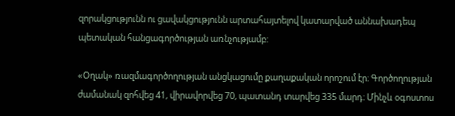զորակցությունն ու ցավակցությունն արտահայտելով կատարված աննախադեպ պետական հանցագործության առնչությամբ:

«Օղակ» ռազմագործողության անցկացումը քաղաքական որոշում էր։ Գործողության ժամանակ զոհվեց 41, վիրավորվեց 70, պատանդ տարվեց 335 մարդ։ Մինչև օգոստոս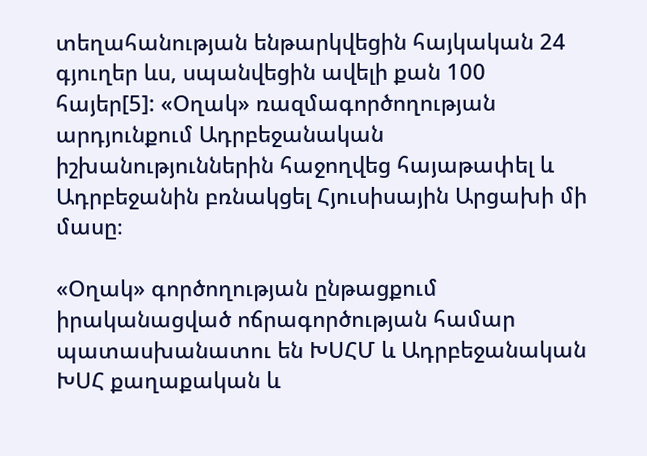տեղահանության ենթարկվեցին հայկական 24 գյուղեր ևս, սպանվեցին ավելի քան 100 հայեր[5]: «Օղակ» ռազմագործողության արդյունքում Ադրբեջանական իշխանություններին հաջողվեց հայաթափել և Ադրբեջանին բռնակցել Հյուսիսային Արցախի մի մասը։

«Օղակ» գործողության ընթացքում իրականացված ոճրագործության համար պատասխանատու են ԽՍՀՄ և Ադրբեջանական ԽՍՀ քաղաքական և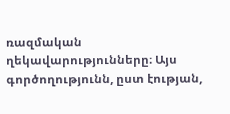ռազմական ղեկավարությունները։ Այս գործողությունն, ըստ էության,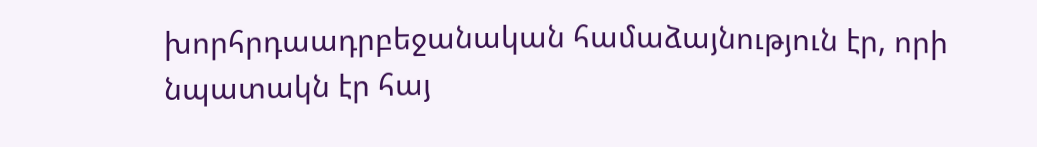խորհրդաադրբեջանական համաձայնություն էր, որի նպատակն էր հայ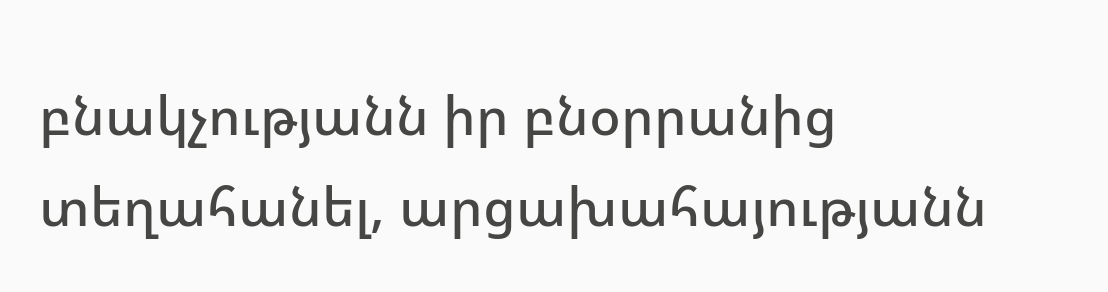բնակչությանն իր բնօրրանից տեղահանել, արցախահայությանն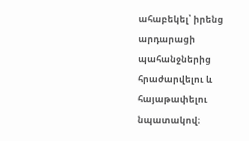ահաբեկել՝ իրենց արդարացի պահանջներից հրաժարվելու և հայաթափելու նպատակով։